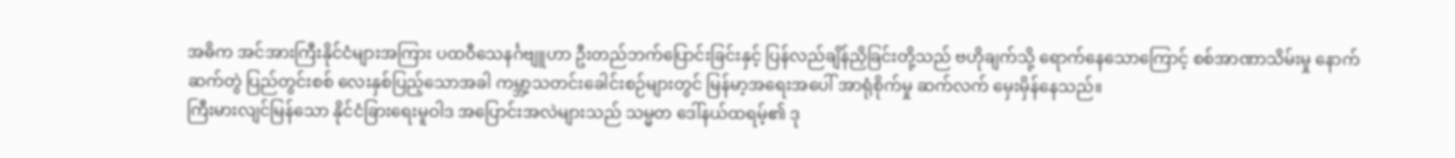အဓိက အင်အားကြီးနိုင်ငံများအကြား ပထဝီသေနင်္ဂဗျူဟာ ဦးတည်ဘက်ပြောင်းခြင်းနှင့် ပြန်လည်ချိန်ညှိခြင်းတို့သည် ဗဟိုချက်သို့ ရောက်နေသောကြောင့် စစ်အာဏာသိမ်းမှု နောက်ဆက်တွဲ ပြည်တွင်းစစ် လေးနှစ်ပြည့်သောအခါ ကမ္ဘာ့သတင်းခေါင်းစဉ်များတွင် မြန်မာ့အရေးအပေါ် အာရုံစိုက်မှု ဆက်လက် မှေးမှိန်နေသည်။
ကြီးမားလျင်မြန်သော နိုင်ငံခြားရေးမူဝါဒ အပြောင်းအလဲများသည် သမ္မတ ဒေါ်နယ်ထရမ့်၏ ဒု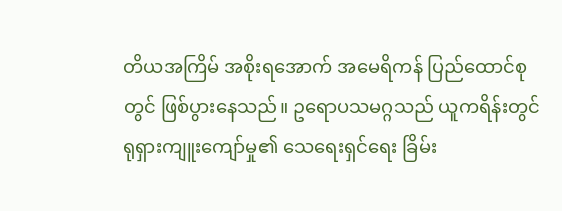တိယအကြိမ် အစိုးရအောက် အမေရိကန် ပြည်ထောင်စုတွင် ဖြစ်ပွားနေသည်။ ဥရောပသမဂ္ဂသည် ယူကရိန်းတွင် ရုရှားကျူးကျော်မှု၏ သေရေးရှင်ရေး ခြိမ်း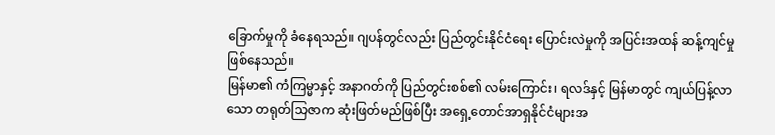ခြောက်မှုကို ခံနေရသည်။ ဂျပန်တွင်လည်း ပြည်တွင်းနိုင်ငံရေး ပြောင်းလဲမှုကို အပြင်းအထန် ဆန့်ကျင်မှု ဖြစ်နေသည်။
မြန်မာ၏ ကံကြမ္မာနှင့် အနာဂတ်ကို ပြည်တွင်းစစ်၏ လမ်းကြောင်း၊ ရလဒ်နှင့် မြန်မာတွင် ကျယ်ပြန့်လာသော တရုတ်သြဇာက ဆုံးဖြတ်မည်ဖြစ်ပြီး အရှေ့တောင်အာရှနိုင်ငံများအ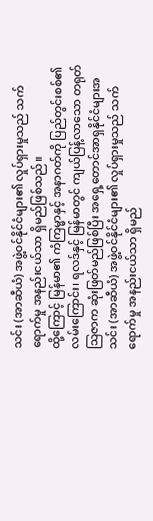သင်း (အာဆီယံ) အဖွဲ့ဝင်နိုင်ငံများ၏ လှုပ်ရှားမှုသည် သက်ရောက်မှု အနည်းငယ်သာ ရှိမည်ဖြစ်သည်။
ထို့ကြောင့် မြန်မာ၏ ကံကြမ္မာနှင့် အနာဂတ်ကို ပြည်တွင်းစစ်၏ လမ်းကြောင်း၊ ရလဒ်နှင့် မြန်မာတွင် ကျယ်ပြန့်လာသော တရုတ်သြဇာက ဆုံးဖြတ်မည်ဖြစ်ပြီး အရှေ့တောင်အာရှနိုင်ငံများအသင်း (အာဆီယံ) အဖွဲ့ဝင်နိုင်ငံများ၏ လှုပ်ရှားမှုသည် သက်ရောက်မှု အနည်းငယ်သာ ရှိမည်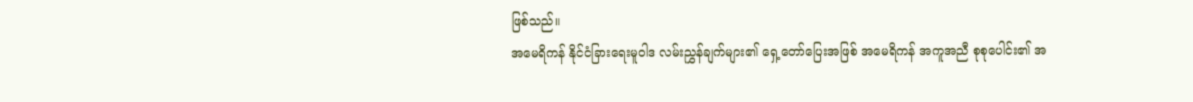ဖြစ်သည်။
အမေရိကန် နိုင်ငံခြားရေးမူဝါဒ လမ်းညွှန်ချက်များ၏ ရှေ့တော်ပြေးအဖြစ် အမေရိကန် အကူအညီ စုစုပေါင်း၏ အ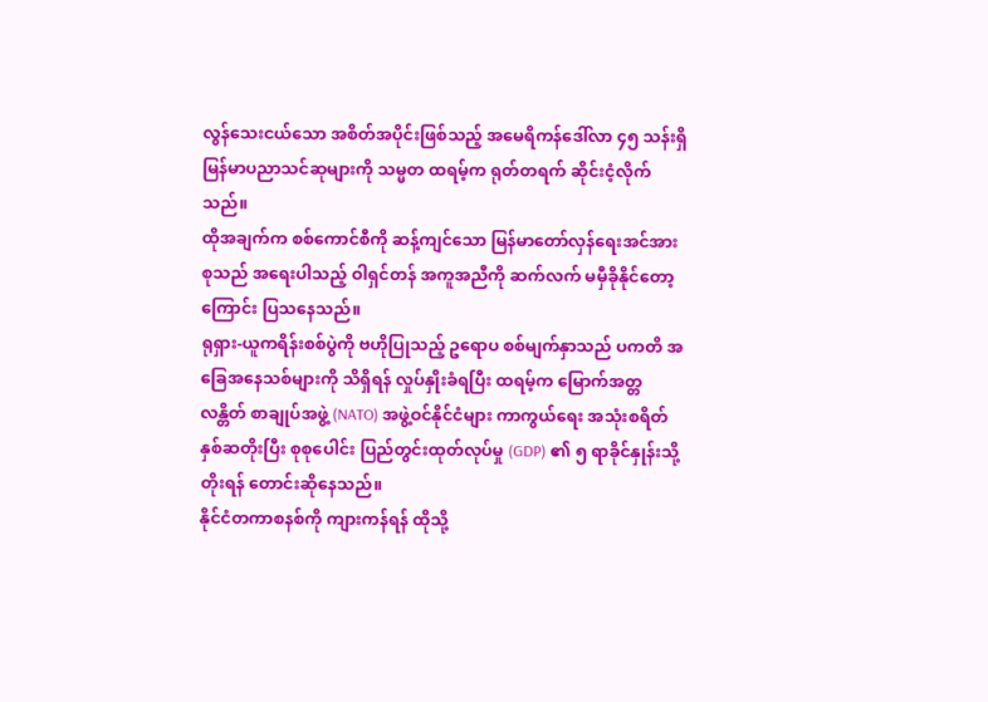လွန်သေးငယ်သော အစိတ်အပိုင်းဖြစ်သည့် အမေရိကန်ဒေါ်လာ ၄၅ သန်းရှိ မြန်မာပညာသင်ဆုများကို သမ္မတ ထရမ့်က ရုတ်တရက် ဆိုင်းငံ့လိုက်သည်။
ထိုအချက်က စစ်ကောင်စီကို ဆန့်ကျင်သော မြန်မာတော်လှန်ရေးအင်အားစုသည် အရေးပါသည့် ဝါရှင်တန် အကူအညီကို ဆက်လက် မမှီခိုနိုင်တော့ကြောင်း ပြသနေသည်။
ရုရှား-ယူကရိန်းစစ်ပွဲကို ဗဟိုပြုသည့် ဥရောပ စစ်မျက်နှာသည် ပကတိ အခြေအနေသစ်များကို သိရှိရန် လှုပ်နှိုးခံရပြီး ထရမ့်က မြောက်အတ္တလန္တိတ် စာချုပ်အဖွဲ့ (NATO) အဖွဲ့ဝင်နိုင်ငံများ ကာကွယ်ရေး အသုံးစရိတ် နှစ်ဆတိုးပြီး စုစုပေါင်း ပြည်တွင်းထုတ်လုပ်မှု (GDP) ၏ ၅ ရာခိုင်နှုန်းသို့ တိုးရန် တောင်းဆိုနေသည်။
နိုင်ငံတကာစနစ်ကို ကျားကန်ရန် ထိုသို့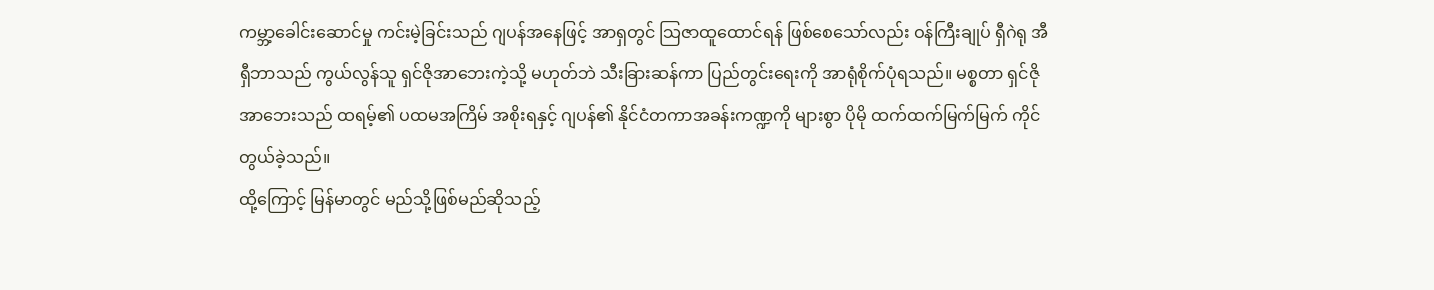ကမ္ဘာ့ခေါင်းဆောင်မှု ကင်းမဲ့ခြင်းသည် ဂျပန်အနေဖြင့် အာရှတွင် သြဇာထူထောင်ရန် ဖြစ်စေသော်လည်း ဝန်ကြီးချုပ် ရှီဂဲရု အီရှီဘာသည် ကွယ်လွန်သူ ရှင်ဇိုအာဘေးကဲ့သို့ မဟုတ်ဘဲ သီးခြားဆန်ကာ ပြည်တွင်းရေးကို အာရုံစိုက်ပုံရသည်။ မစ္စတာ ရှင်ဇိုအာဘေးသည် ထရမ့်၏ ပထမအကြိမ် အစိုးရနှင့် ဂျပန်၏ နိုင်ငံတကာအခန်းကဏ္ဍကို များစွာ ပိုမို ထက်ထက်မြက်မြက် ကိုင်တွယ်ခဲ့သည်။
ထို့ကြောင့် မြန်မာတွင် မည်သို့ဖြစ်မည်ဆိုသည့်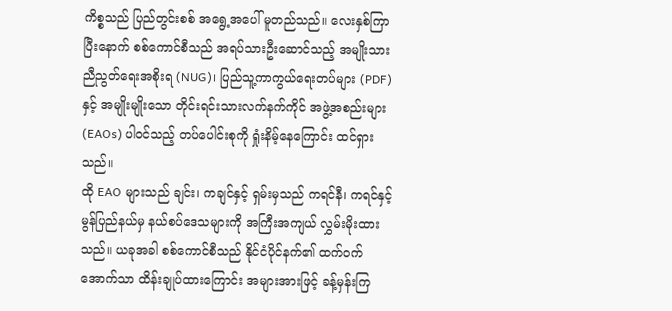ကိစ္စသည် ပြည်တွင်းစစ် အရွေ့အပေါ် မူတည်သည်။ လေးနှစ်ကြာပြီးနောက် စစ်ကောင်စီသည် အရပ်သားဦးဆောင်သည့် အမျိုးသားညီညွတ်ရေးအစိုးရ (NUG)၊ ပြည်သူ့ကာကွယ်ရေးတပ်များ (PDF) နှင့် အမျိုးမျိုးသော တိုင်းရင်းသားလက်နက်ကိုင် အဖွဲ့အစည်းများ (EAOs) ပါဝင်သည့် တပ်ပေါင်းစုကို ရှုံးနိမ့်နေကြောင်း ထင်ရှားသည်။
ထို EAO များသည် ချင်း၊ ကချင်နှင့် ရှမ်းမှသည် ကရင်နီ၊ ကရင်နှင့် မွန်ပြည်နယ်မှ နယ်စပ်ဒေသများကို အကြီးအကျယ် လွှမ်းမိုးထားသည်။ ယခုအခါ စစ်ကောင်စီသည် နိုင်ငံပိုင်နက်၏ ထက်ဝက်အောက်သာ ထိန်းချုပ်ထားကြောင်း အများအားဖြင့် ခန့်မှန်းကြ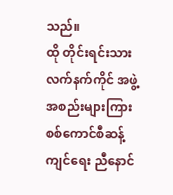သည်။
ထို တိုင်းရင်းသားလက်နက်ကိုင် အဖွဲ့အစည်းများကြား စစ်ကောင်စီဆန့်ကျင်ရေး ညီနောင်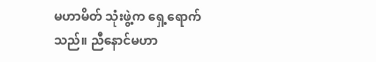မဟာမိတ် သုံးဖွဲ့က ရှေ့ရောက်သည်။ ညီနောင်မဟာ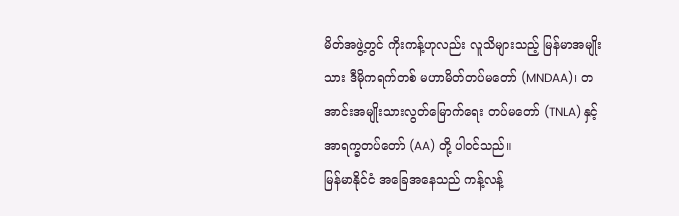မိတ်အဖွဲ့တွင် ကိုးကန့်ဟုလည်း လူသိများသည့် မြန်မာအမျိုးသား ဒီမိုကရက်တစ် မဟာမိတ်တပ်မတော် (MNDAA)၊ တအာင်းအမျိုးသားလွတ်မြောက်ရေး တပ်မတော် (TNLA) နှင့် အာရက္ခတပ်တော် (AA) တို့ ပါဝင်သည်။
မြန်မာနိုင်ငံ အခြေအနေသည် ကန့်လန့်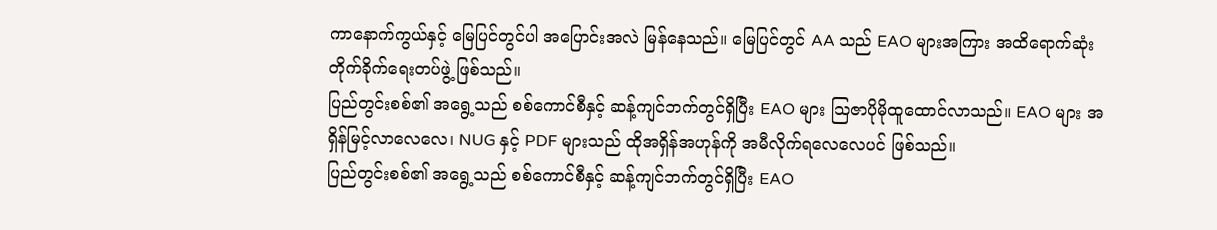ကာနောက်ကွယ်နှင့် မြေပြင်တွင်ပါ အပြောင်းအလဲ မြန်နေသည်။ မြေပြင်တွင် AA သည် EAO များအကြား အထိရောက်ဆုံး တိုက်ခိုက်ရေးတပ်ဖွဲ့ ဖြစ်သည်။
ပြည်တွင်းစစ်၏ အရွေ့သည် စစ်ကောင်စီနှင့် ဆန့်ကျင်ဘက်တွင်ရှိပြီး EAO များ သြဇာပိုမိုထူထောင်လာသည်။ EAO များ အရှိန်မြင့်လာလေလေ၊ NUG နှင့် PDF များသည် ထိုအရှိန်အဟုန်ကို အမီလိုက်ရလေလေပင် ဖြစ်သည်။
ပြည်တွင်းစစ်၏ အရွေ့သည် စစ်ကောင်စီနှင့် ဆန့်ကျင်ဘက်တွင်ရှိပြီး EAO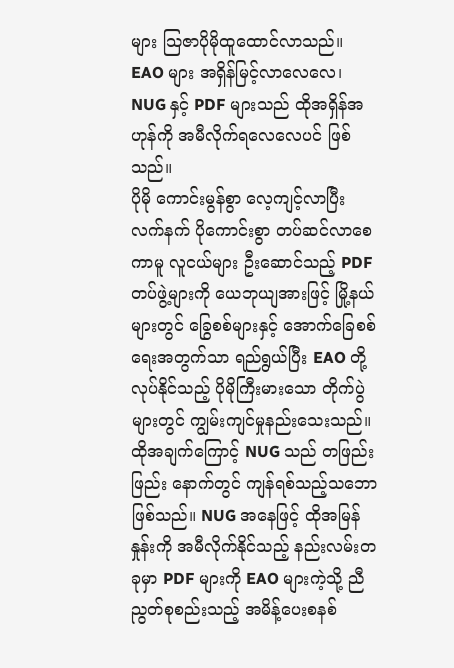များ သြဇာပိုမိုထူထောင်လာသည်။ EAO များ အရှိန်မြင့်လာလေလေ၊ NUG နှင့် PDF များသည် ထိုအရှိန်အဟုန်ကို အမီလိုက်ရလေလေပင် ဖြစ်သည်။
ပိုမို ကောင်းမွန်စွာ လေ့ကျင့်လာပြီး လက်နက် ပိုကောင်းစွာ တပ်ဆင်လာစေကာမူ လူငယ်များ ဦးဆောင်သည့် PDF တပ်ဖွဲ့များကို ယေဘုယျအားဖြင့် မြို့နယ်များတွင် ခြွေစစ်များနှင့် အောက်ခြေစစ်ရေးအတွက်သာ ရည်ရွယ်ပြီး EAO တို့လုပ်နိုင်သည့် ပိုမိုကြီးမားသော တိုက်ပွဲများတွင် ကျွမ်းကျင်မှုနည်းသေးသည်။
ထိုအချက်ကြောင့် NUG သည် တဖြည်းဖြည်း နောက်တွင် ကျန်ရစ်သည့်သဘော ဖြစ်သည်။ NUG အနေဖြင့် ထိုအမြန်နှုန်းကို အမီလိုက်နိုင်သည့် နည်းလမ်းတခုမှာ PDF များကို EAO များကဲ့သို့ ညီညွတ်စုစည်းသည့် အမိန့်ပေးစနစ်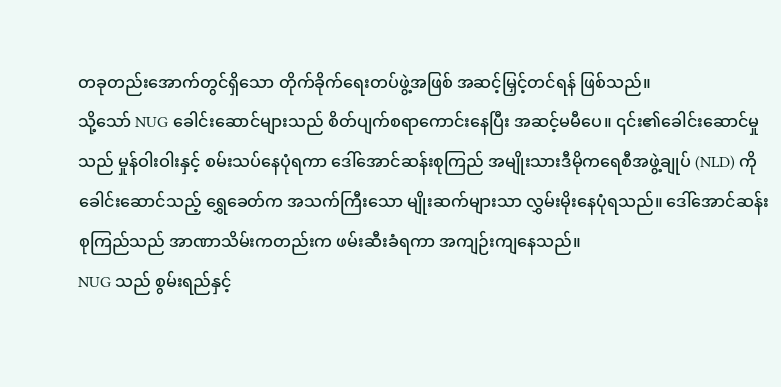တခုတည်းအောက်တွင်ရှိသော တိုက်ခိုက်ရေးတပ်ဖွဲ့အဖြစ် အဆင့်မြှင့်တင်ရန် ဖြစ်သည်။
သို့သော် NUG ခေါင်းဆောင်များသည် စိတ်ပျက်စရာကောင်းနေပြီး အဆင့်မမီပေ။ ၎င်း၏ခေါင်းဆောင်မှုသည် မှုန်ဝါးဝါးနှင့် စမ်းသပ်နေပုံရကာ ဒေါ်အောင်ဆန်းစုကြည် အမျိုးသားဒီမိုကရေစီအဖွဲ့ချုပ် (NLD) ကို ခေါင်းဆောင်သည့် ရွှေခေတ်က အသက်ကြီးသော မျိုးဆက်များသာ လွှမ်းမိုးနေပုံရသည်။ ဒေါ်အောင်ဆန်းစုကြည်သည် အာဏာသိမ်းကတည်းက ဖမ်းဆီးခံရကာ အကျဉ်းကျနေသည်။
NUG သည် စွမ်းရည်နှင့်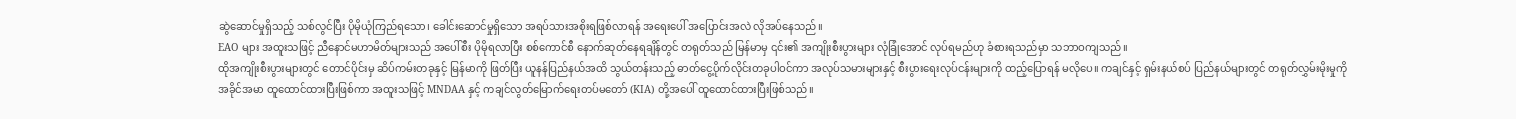ဆွဲဆောင်မှုရှိသည့် သစ်လွင်ပြီး ပိုမိုယုံကြည်ရသော၊ ခေါင်းဆောင်မှုရှိသော အရပ်သားအစိုးရဖြစ်လာရန် အရေးပေါ် အပြောင်းအလဲ လိုအပ်နေသည်။
EAO များ အထူးသဖြင့် ညီနောင်မဟာမိတ်များသည် အပေါ်စီး ပိုမိုရလာပြီး စစ်ကောင်စီ နောက်ဆုတ်နေရချိန်တွင် တရုတ်သည် မြန်မာမှ ၎င်း၏ အကျိုးစီးပွားများ လုံခြုံအောင် လုပ်ရမည်ဟု ခံစားရသည်မှာ သဘာဝကျသည်။
ထိုအကျိုးစီးပွားများတွင် တောင်ပိုင်းမှ ဆိပ်ကမ်းတခုနှင့် မြန်မာကို ဖြတ်ပြီး ယူနန်ပြည်နယ်အထိ သွယ်တန်းသည့် ဓာတ်ငွေ့ပိုက်လိုင်းတခုပါဝင်ကာ အလုပ်သမားများနှင့် စီးပွားရေးလုပ်ငန်းများကို ထည့်ပြောရန် မလိုပေ။ ကချင်နှင့် ရှမ်းနယ်စပ် ပြည်နယ်များတွင် တရုတ်လွှမ်းမိုးမှုကို အခိုင်အမာ ထူထောင်ထားပြီးဖြစ်ကာ အထူးသဖြင့် MNDAA နှင့် ကချင်လွတ်မြောက်ရေးတပ်မတော် (KIA) တို့အပေါ် ထူထောင်ထားပြီးဖြစ်သည်။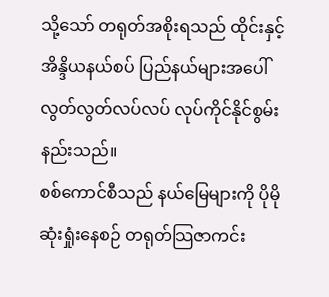သို့သော် တရုတ်အစိုးရသည် ထိုင်းနှင့် အိန္ဒိယနယ်စပ် ပြည်နယ်များအပေါ် လွတ်လွတ်လပ်လပ် လုပ်ကိုင်နိုင်စွမ်း နည်းသည်။
စစ်ကောင်စီသည် နယ်မြေများကို ပိုမိုဆုံးရှုံးနေစဉ် တရုတ်သြဇာကင်း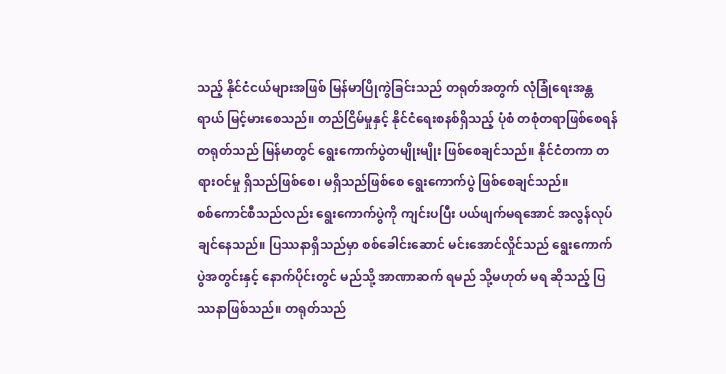သည့် နိုင်ငံငယ်များအဖြစ် မြန်မာပြိုကွဲခြင်းသည် တရုတ်အတွက် လုံခြုံရေးအန္တရာယ် မြင့်မားစေသည်။ တည်ငြိမ်မှုနှင့် နိုင်ငံရေးစနစ်ရှိသည့် ပုံစံ တစုံတရာဖြစ်စေရန် တရုတ်သည် မြန်မာတွင် ရွေးကောက်ပွဲတမျိုးမျိုး ဖြစ်စေချင်သည်။ နိုင်ငံတကာ တရားဝင်မှု ရှိသည်ဖြစ်စေ၊ မရှိသည်ဖြစ်စေ ရွေးကောက်ပွဲ ဖြစ်စေချင်သည်။
စစ်ကောင်စီသည်လည်း ရွေးကောက်ပွဲကို ကျင်းပပြီး ပယ်ဖျက်မရအောင် အလွန်လုပ်ချင်နေသည်။ ပြဿနာရှိသည်မှာ စစ်ခေါင်းဆောင် မင်းအောင်လှိုင်သည် ရွေးကောက်ပွဲအတွင်းနှင့် နောက်ပိုင်းတွင် မည်သို့ အာဏာဆက် ရမည် သို့မဟုတ် မရ ဆိုသည့် ပြဿနာဖြစ်သည်။ တရုတ်သည်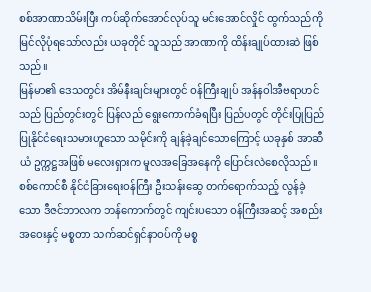စစ်အာဏာသိမ်းပြီး ကပ်ဆိုက်အောင်လုပ်သူ မင်းအောင်လှိုင် ထွက်သည်ကို မြင်လိုပုံရသော်လည်း ယခုတိုင် သူသည် အာဏာကို ထိန်းချုပ်ထားဆဲ ဖြစ်သည်။
မြန်မာ၏ ဒေသတွင်း အိမ်နီးချင်းများတွင် ဝန်ကြီးချုပ် အန်နဝါအီဗရာဟင်သည် ပြည်တွင်းတွင် ပြန်လည် ရွေးကောက်ခံရပြီး ပြည်ပတွင် တိုင်းပြုပြည်ပြုနိုင်ငံရေးသမားဟူသော သမိုင်းကို ချန်ခဲ့ချင်သောကြောင့် ယခုနှစ် အာဆီယံ ဥက္ကဋ္ဌအဖြစ် မလေးရှားက မူလအခြေအနေကို ပြောင်းလဲစေလိုသည်။
စစ်ကောင်စီ နိုင်ငံခြားရေးဝန်ကြီး ဦးသန်းဆွေ တက်ရောက်သည့် လွန်ခဲ့သော ဒီဇင်ဘာလက ဘန်ကောက်တွင် ကျင်းပသော ဝန်ကြီးအဆင့် အစည်းအဝေးနှင့် မစ္စတာ သက်ဆင်ရှင်နာဝပ်ကို မစ္စ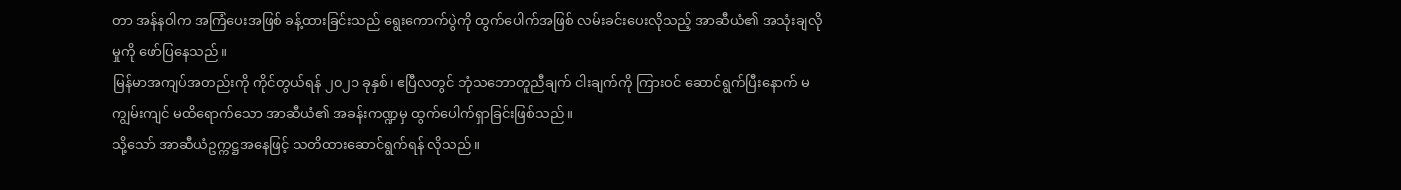တာ အန်နဝါက အကြံပေးအဖြစ် ခန့်ထားခြင်းသည် ရွေးကောက်ပွဲကို ထွက်ပေါက်အဖြစ် လမ်းခင်းပေးလိုသည့် အာဆီယံ၏ အသုံးချလိုမှုကို ဖော်ပြနေသည်။
မြန်မာအကျပ်အတည်းကို ကိုင်တွယ်ရန် ၂၀၂၁ ခုနှစ်၊ ဧပြီလတွင် ဘုံသဘောတူညီချက် ငါးချက်ကို ကြားဝင် ဆောင်ရွက်ပြီးနောက် မကျွမ်းကျင် မထိရောက်သော အာဆီယံ၏ အခန်းကဏ္ဍမှ ထွက်ပေါက်ရှာခြင်းဖြစ်သည်။
သို့သော် အာဆီယံဥက္ကဋ္ဌအနေဖြင့် သတိထားဆောင်ရွက်ရန် လိုသည်။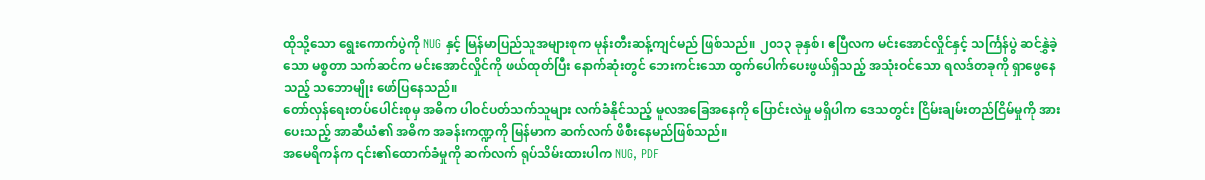ထိုသို့သော ရွေးကောက်ပွဲကို NUG နှင့် မြန်မာပြည်သူအများစုက မုန်းတီးဆန့်ကျင်မည် ဖြစ်သည်။ ၂၀၁၃ ခုနှစ်၊ ဧပြီလက မင်းအောင်လှိုင်နှင့် သင်္ကြန်ပွဲ ဆင်နွှဲခဲ့သော မစ္စတာ သက်ဆင်က မင်းအောင်လှိုင်ကို ဖယ်ထုတ်ပြီး နောက်ဆုံးတွင် ဘေးကင်းသော ထွက်ပေါက်ပေးဖွယ်ရှိသည့် အသုံးဝင်သော ရလဒ်တခုကို ရှာဖွေနေသည့် သဘောမျိုး ဖော်ပြနေသည်။
တော်လှန်ရေးတပ်ပေါင်းစုမှ အဓိက ပါဝင်ပတ်သက်သူများ လက်ခံနိုင်သည့် မူလအခြေအနေကို ပြောင်းလဲမှု မရှိပါက ဒေသတွင်း ငြိမ်းချမ်းတည်ငြိမ်မှုကို အားပေးသည့် အာဆီယံ၏ အဓိက အခန်းကဏ္ဍကို မြန်မာက ဆက်လက် ဖိစီးနေမည်ဖြစ်သည်။
အမေရိကန်က ၎င်း၏ထောက်ခံမှုကို ဆက်လက် ရုပ်သိမ်းထားပါက NUG, PDF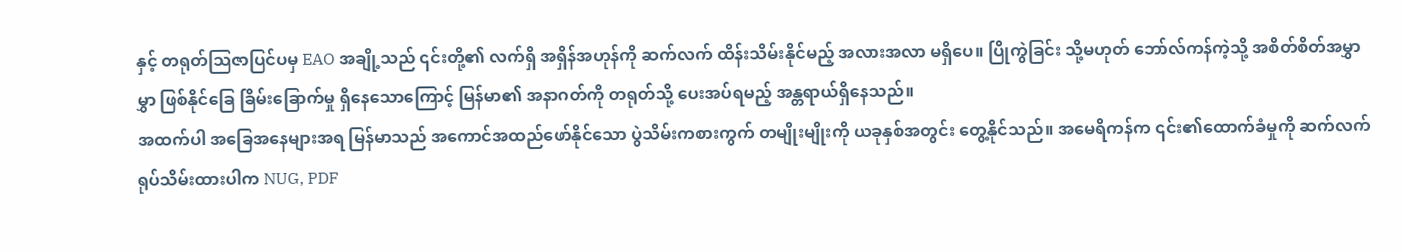နှင့် တရုတ်သြဇာပြင်ပမှ EAO အချို့သည် ၎င်းတို့၏ လက်ရှိ အရှိန်အဟုန်ကို ဆက်လက် ထိန်းသိမ်းနိုင်မည့် အလားအလာ မရှိပေ။ ပြိုကွဲခြင်း သို့မဟုတ် ဘော်လ်ကန်ကဲ့သို့ အစိတ်စိတ်အမွှာမွှာ ဖြစ်နိုင်ခြေ ခြိမ်းခြောက်မှု ရှိနေသောကြောင့် မြန်မာ၏ အနာဂတ်ကို တရုတ်သို့ ပေးအပ်ရမည့် အန္တရာယ်ရှိနေသည်။
အထက်ပါ အခြေအနေများအရ မြန်မာသည် အကောင်အထည်ဖော်နိုင်သော ပွဲသိမ်းကစားကွက် တမျိုးမျိုးကို ယခုနှစ်အတွင်း တွေ့နိုင်သည်။ အမေရိကန်က ၎င်း၏ထောက်ခံမှုကို ဆက်လက် ရုပ်သိမ်းထားပါက NUG, PDF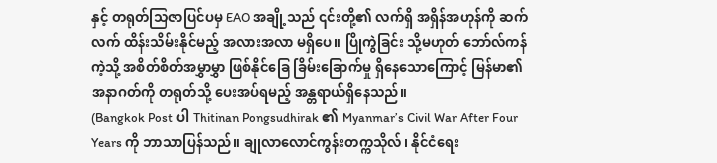နှင့် တရုတ်သြဇာပြင်ပမှ EAO အချို့သည် ၎င်းတို့၏ လက်ရှိ အရှိန်အဟုန်ကို ဆက်လက် ထိန်းသိမ်းနိုင်မည့် အလားအလာ မရှိပေ။ ပြိုကွဲခြင်း သို့မဟုတ် ဘော်လ်ကန်ကဲ့သို့ အစိတ်စိတ်အမွှာမွှာ ဖြစ်နိုင်ခြေ ခြိမ်းခြောက်မှု ရှိနေသောကြောင့် မြန်မာ၏ အနာဂတ်ကို တရုတ်သို့ ပေးအပ်ရမည့် အန္တရာယ်ရှိနေသည်။
(Bangkok Post ပါ Thitinan Pongsudhirak ၏ Myanmar’s Civil War After Four Years ကို ဘာသာပြန်သည်။ ချုလာလောင်ကွန်းတက္ကသိုလ်၊ နိုင်ငံရေး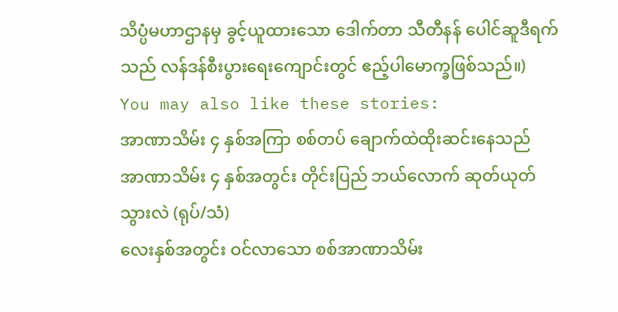သိပ္ပံမဟာဌာနမှ ခွင့်ယူထားသော ဒေါက်တာ သီတီနန် ပေါင်ဆူဒီရက်သည် လန်ဒန်စီးပွားရေးကျောင်းတွင် ဧည့်ပါမောက္ခဖြစ်သည်။)
You may also like these stories:
အာဏာသိမ်း ၄ နှစ်အကြာ စစ်တပ် ချောက်ထဲထိုးဆင်းနေသည်
အာဏာသိမ်း ၄ နှစ်အတွင်း တိုင်းပြည် ဘယ်လောက် ဆုတ်ယုတ်သွားလဲ (ရုပ်/သံ)
လေးနှစ်အတွင်း ဝင်လာသော စစ်အာဏာသိမ်း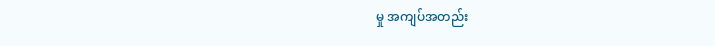မှု အကျပ်အတည်း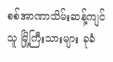စစ်အာဏာသိမ်းဆန့်ကျင်သူ မြို့ကြီးသားများ ခုခံ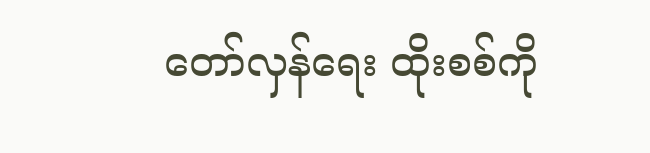တော်လှန်ရေး ထိုးစစ်ကို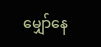မျှော်နေ